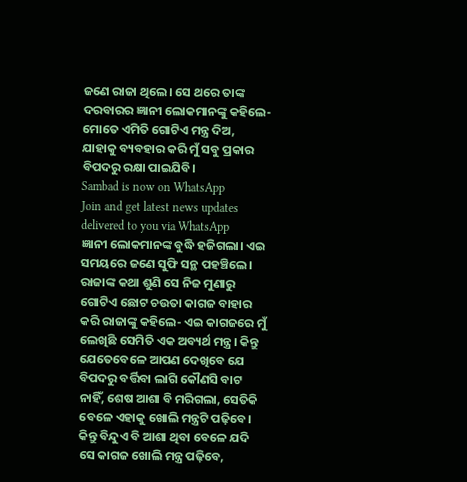ଜଣେ ରାଜା ଥିଲେ। ସେ ଥରେ ତାଙ୍କ ଦରବାରର ଜ୍ଞାନୀ ଲୋକମାନଙ୍କୁ କହିଲେ- ମୋତେ ଏମିତି ଗୋଟିଏ ମନ୍ତ୍ର ଦିଅ, ଯାହାକୁ ବ୍ୟବହାର କରି ମୁଁ ସବୁ ପ୍ରକାର ବିପଦରୁ ରକ୍ଷା ପାଇଯିବି।
Sambad is now on WhatsApp
Join and get latest news updates delivered to you via WhatsApp
ଜ୍ଞାନୀ ଲୋକମାନଙ୍କ ବୁଦ୍ଧି ହଜିଗଲା। ଏଇ ସମୟରେ ଜଣେ ସୁଫି ସନ୍ଥ ପହଞ୍ଚିଲେ। ରାଜାଙ୍କ କଥା ଶୁଣି ସେ ନିଜ ମୁଣାରୁ ଗୋଟିଏ ଛୋଟ ଚଉତା କାଗଜ ବାହାର କରି ରାଜାଙ୍କୁ କହିଲେ- ଏଇ କାଗଜରେ ମୁଁ ଲେଖିଛି ସେମିତି ଏକ ଅବ୍ୟର୍ଥ ମନ୍ତ୍ର। କିନ୍ତୁ ଯେତେବେଳେ ଆପଣ ଦେଖିବେ ଯେ ବିପଦରୁ ବର୍ତ୍ତିବା ଲାଗି କୌଣସି ବାଟ ନାହିଁ, ଶେଷ ଆଶା ବି ମରିଗଲା, ସେତିକି ବେଳେ ଏହାକୁ ଖୋଲି ମନ୍ତ୍ରଟି ପଢ଼ିବେ। କିନ୍ତୁ ବିନ୍ଦୁଏ ବି ଆଶା ଥିବା ବେଳେ ଯଦି ସେ କାଗଜ ଖୋଲି ମନ୍ତ୍ର ପଢ଼ିବେ,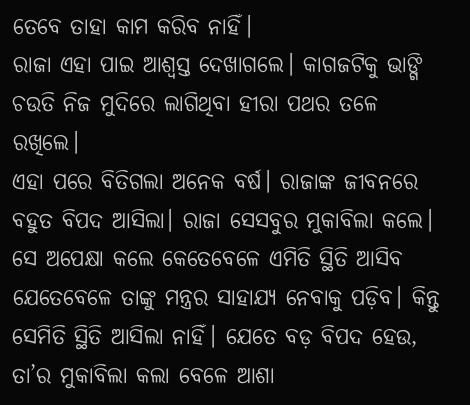ତେବେ ତାହା କାମ କରିବ ନାହିଁ।
ରାଜା ଏହା ପାଇ ଆଶ୍ବସ୍ତ ଦେଖାଗଲେ। କାଗଜଟିକୁ ଭାଙ୍ଗି ଚଉତି ନିଜ ମୁଦିରେ ଲାଗିଥିବା ହୀରା ପଥର ତଳେ ରଖିଲେ।
ଏହା ପରେ ବିତିଗଲା ଅନେକ ବର୍ଷ। ରାଜାଙ୍କ ଜୀବନରେ ବହୁତ ବିପଦ ଆସିଲା। ରାଜା ସେସବୁର ମୁକାବିଲା କଲେ। ସେ ଅପେକ୍ଷା କଲେ କେତେବେଳେ ଏମିତି ସ୍ଥିତି ଆସିବ ଯେତେବେଳେ ତାଙ୍କୁ ମନ୍ତ୍ରର ସାହାଯ୍ୟ ନେବାକୁ ପଡ଼ିବ। କିନ୍ତୁ ସେମିତି ସ୍ଥିତି ଆସିଲା ନାହିଁ। ଯେତେ ବଡ଼ ବିପଦ ହେଉ, ତା’ର ମୁକାବିଲା କଲା ବେଳେ ଆଶା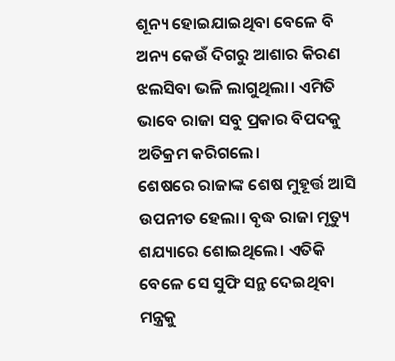ଶୂନ୍ୟ ହୋଇଯାଇଥିବା ବେଳେ ବି ଅନ୍ୟ କେଉଁ ଦିଗରୁ ଆଶାର କିରଣ ଝଲସିବା ଭଳି ଲାଗୁଥିଲା। ଏମିତି ଭାବେ ରାଜା ସବୁ ପ୍ରକାର ବିପଦକୁ ଅତିକ୍ରମ କରିଗଲେ।
ଶେଷରେ ରାଜାଙ୍କ ଶେଷ ମୁହୂର୍ତ୍ତ ଆସି ଉପନୀତ ହେଲା। ବୃଦ୍ଧ ରାଜା ମୃତ୍ୟୁ ଶଯ୍ୟାରେ ଶୋଇଥିଲେ। ଏତିକି ବେଳେ ସେ ସୁଫି ସନ୍ଥ ଦେଇଥିବା ମନ୍ତ୍ରକୁ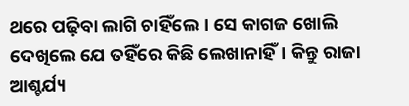ଥରେ ପଢ଼ିବା ଲାଗି ଚାହିଁଲେ। ସେ କାଗଜ ଖୋଲି ଦେଖିଲେ ଯେ ତହିଁରେ କିଛି ଲେଖାନାହିଁ। କିନ୍ତୁ ରାଜା ଆଶ୍ଚର୍ଯ୍ୟ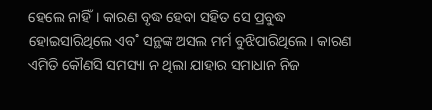ହେଲେ ନାହିଁ। କାରଣ ବୃଦ୍ଧ ହେବା ସହିତ ସେ ପ୍ରବୁଦ୍ଧ ହୋଇସାରିଥିଲେ ଏବ˚ ସନ୍ଥଙ୍କ ଅସଲ ମର୍ମ ବୁଝିପାରିଥିଲେ। କାରଣ ଏମିତି କୌଣସି ସମସ୍ୟା ନ ଥିଲା ଯାହାର ସମାଧାନ ନିଜ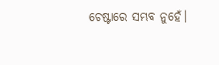ଚେଷ୍ଟାରେ ସମ୍ଭବ ନୁହେଁ।